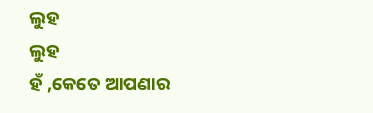ଲୁହ
ଲୁହ
ହଁ ,କେତେ ଆପଣାର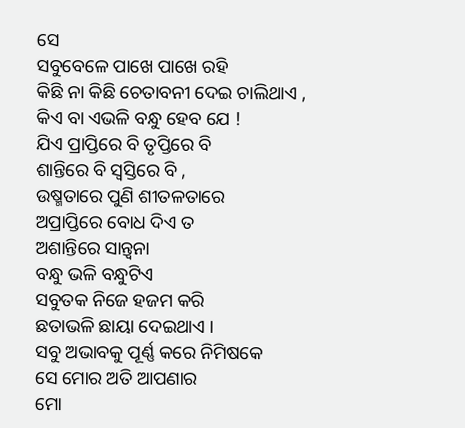ସେ
ସବୁବେଳେ ପାଖେ ପାଖେ ରହି
କିଛି ନା କିଛି ଚେତାବନୀ ଦେଇ ଚାଲିଥାଏ ,
କିଏ ବା ଏଭଳି ବନ୍ଧୁ ହେବ ଯେ !
ଯିଏ ପ୍ରାପ୍ତିରେ ବି ତୃପ୍ତିରେ ବି
ଶାନ୍ତିରେ ବି ସ୍ଵସ୍ତିରେ ବି ,
ଉଷ୍ମତାରେ ପୁଣି ଶୀତଳତାରେ
ଅପ୍ରାପ୍ତିରେ ବୋଧ ଦିଏ ତ
ଅଶାନ୍ତିରେ ସାନ୍ତ୍ଵନା
ବନ୍ଧୁ ଭଳି ବନ୍ଧୁଟିଏ
ସବୁତକ ନିଜେ ହଜମ କରି
ଛତାଭଳି ଛାୟା ଦେଇଥାଏ ।
ସବୁ ଅଭାବକୁ ପୂର୍ଣ୍ଣ କରେ ନିମିଷକେ
ସେ ମୋର ଅତି ଆପଣାର
ମୋ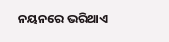ନୟନରେ ଭରିଥାଏ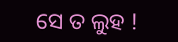ସେ ତ ଲୁହ !